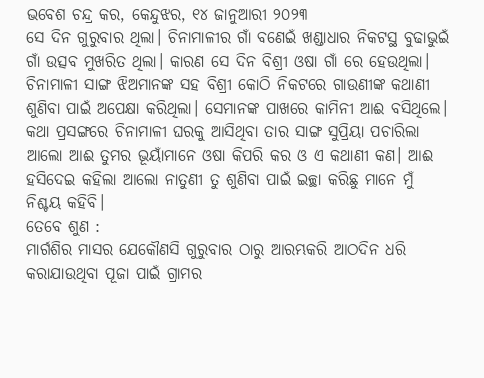ଭବେଶ ଚନ୍ଦ୍ର କର, କେନ୍ଦୁଝର, ୧୪ ଜାନୁଆରୀ ୨୦୨୩
ସେ ଦିନ ଗୁରୁବାର ଥିଲା। ଚିନାମାଳୀର ଗାଁ ବଣେଇଁ ଖଣ୍ଡାଧାର ନିକଟସ୍ଥ ବୁଢାଭୁଇଁ ଗାଁ ଉତ୍ସବ ମୁଖରିତ ଥିଲା। କାରଣ ସେ ଦିନ ବିଶ୍ରୀ ଓଷା ଗାଁ ରେ ହେଉଥିଲା। ଚିନାମାଳୀ ସାଙ୍ଗ ଝିଅମାନଙ୍କ ସହ ବିଶ୍ରୀ କୋଠି ନିକଟରେ ଗାଉଣୀଙ୍କ କଥାଣୀ ଶୁଣିବା ପାଇଁ ଅପେକ୍ଷା କରିଥିଲା। ସେମାନଙ୍କ ପାଖରେ କାମିନୀ ଆଈ ବସିଥିଲେ। କଥା ପ୍ରସଙ୍ଗରେ ଚିନାମାଳୀ ଘରକୁ ଆସିଥିବା ତାର ସାଙ୍ଗ ସୁପ୍ରିୟା ପଚାରିଲା ଆଲୋ ଆଈ ତୁମର ଭୂୟାଁମାନେ ଓଷା କିପରି କର ଓ ଏ କଥାଣୀ କଣ। ଆଈ ହସିଦେଇ କହିଲା ଆଲୋ ନାତୁଣୀ ତୁ ଶୁଣିବା ପାଇଁ ଇଚ୍ଛା କରିଛୁ ମାନେ ମୁଁ ନିଶ୍ଚୟ କହିବି।
ତେବେ ଶୁଣ :
ମାର୍ଗଶିର ମାସର ଯେକୌଣସି ଗୁରୁବାର ଠାରୁ ଆରମ୍ଭକରି ଆଠଦିନ ଧରି କରାଯାଉଥିବା ପୂଜା ପାଇଁ ଗ୍ରାମର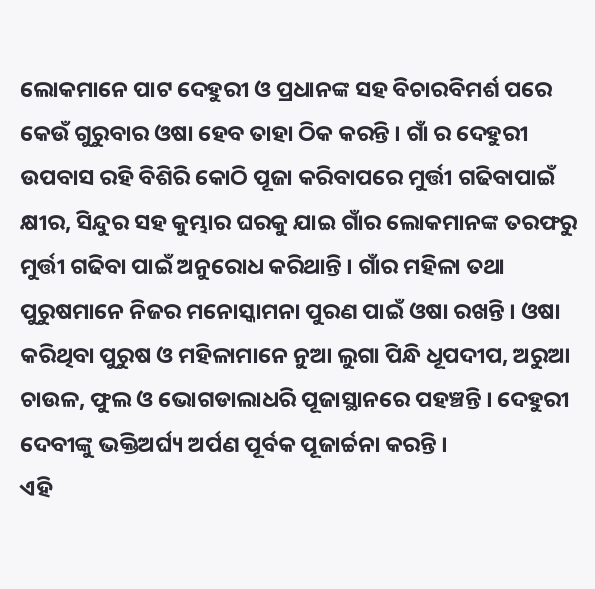ଲୋକମାନେ ପାଟ ଦେହୁରୀ ଓ ପ୍ରଧାନଙ୍କ ସହ ବିଚାରବିମର୍ଶ ପରେ କେଉଁ ଗୁରୁବାର ଓଷା ହେବ ତାହା ଠିକ କରନ୍ତି । ଗାଁ ର ଦେହୁରୀ ଉପବାସ ରହି ବିଶିରି କୋଠି ପୂଜା କରିବାପରେ ମୁର୍ତ୍ତୀ ଗଢିବାପାଇଁ କ୍ଷୀର, ସିନ୍ଦୁର ସହ କୁମ୍ଭାର ଘରକୁ ଯାଇ ଗାଁର ଲୋକମାନଙ୍କ ତରଫରୁ ମୁର୍ତ୍ତୀ ଗଢିବା ପାଇଁ ଅନୁରୋଧ କରିଥାନ୍ତି । ଗାଁର ମହିଳା ତଥା ପୁରୁଷମାନେ ନିଜର ମନୋସ୍କାମନା ପୁରଣ ପାଇଁ ଓଷା ରଖନ୍ତି । ଓଷା କରିଥିବା ପୁରୁଷ ଓ ମହିଳାମାନେ ନୁଆ ଲୁଗା ପିନ୍ଧି ଧୂପଦୀପ, ଅରୁଆ ଚାଉଳ, ଫୁଲ ଓ ଭୋଗଡାଲାଧରି ପୂଜାସ୍ଥାନରେ ପହଞ୍ଚନ୍ତି । ଦେହୁରୀ ଦେବୀଙ୍କୁ ଭକ୍ତିଅର୍ଘ୍ୟ ଅର୍ପଣ ପୂର୍ବକ ପୂଜାର୍ଚ୍ଚନା କରନ୍ତି ।
ଏହି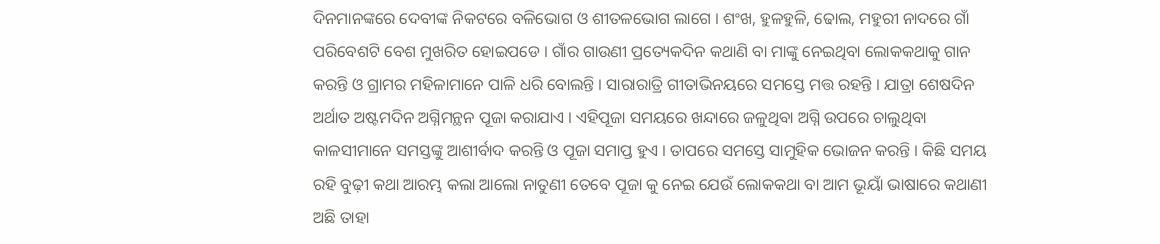ଦିନମାନଙ୍କରେ ଦେବୀଙ୍କ ନିକଟରେ ବଳିଭୋଗ ଓ ଶୀତଳଭୋଗ ଲାଗେ । ଶଂଖ, ହୁଳହୁଳି, ଢୋଲ, ମହୁରୀ ନାଦରେ ଗାଁ ପରିବେଶଟି ବେଶ ମୁଖରିତ ହୋଇପଡେ । ଗାଁର ଗାଉଣୀ ପ୍ରତ୍ୟେକଦିନ କଥାଣି ବା ମାଙ୍କୁ ନେଇଥିବା ଲୋକକଥାକୁ ଗାନ କରନ୍ତି ଓ ଗ୍ରାମର ମହିଳାମାନେ ପାଳି ଧରି ବୋଲନ୍ତି । ସାରାରାତ୍ରି ଗୀତାଭିନୟରେ ସମସ୍ତେ ମତ୍ତ ରହନ୍ତି । ଯାତ୍ରା ଶେଷଦିନ ଅର୍ଥାତ ଅଷ୍ଟମଦିନ ଅଗ୍ନିମନ୍ଥନ ପୂଜା କରାଯାଏ । ଏହିପୂଜା ସମୟରେ ଖନ୍ଦାରେ ଜଳୁଥିବା ଅଗ୍ନି ଉପରେ ଚାଲୁଥିବା କାଳସୀମାନେ ସମସ୍ତଙ୍କୁ ଆଶୀର୍ବାଦ କରନ୍ତି ଓ ପୂଜା ସମାପ୍ତ ହୁଏ । ତାପରେ ସମସ୍ତେ ସାମୁହିକ ଭୋଜନ କରନ୍ତି । କିଛି ସମୟ ରହି ବୁଢ଼ୀ କଥା ଆରମ୍ଭ କଲା ଆଲୋ ନାତୁଣୀ ତେବେ ପୂଜା କୁ ନେଇ ଯେଉଁ ଲୋକକଥା ବା ଆମ ଭୂୟାଁ ଭାଷାରେ କଥାଣୀ ଅଛି ତାହା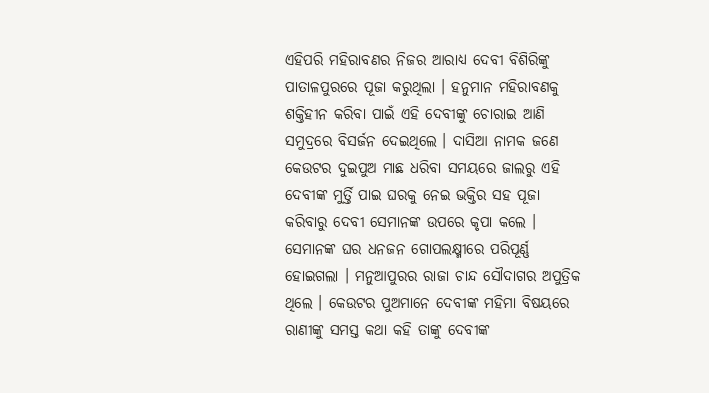ଏହିପରି ମହିରାବଣର ନିଜର ଆରାଧ୍ୟ ଦେବୀ ବିଶିରିଙ୍କୁ ପାତାଳପୁରରେ ପୂଜା କରୁଥିଲା । ହନୁମାନ ମହିରାବଣକୁ ଶକ୍ତିହୀନ କରିବା ପାଇଁ ଏହି ଦେବୀଙ୍କୁ ଚୋରାଇ ଆଣି ସମୁଦ୍ରରେ ବିସର୍ଜନ ଦେଇଥିଲେ । ଦାସିଆ ନାମକ ଜଣେ କେଉଟର ଦୁଇପୁଅ ମାଛ ଧରିବା ସମୟରେ ଜାଲରୁ ଏହି ଦେବୀଙ୍କ ମୁର୍ତ୍ତି ପାଇ ଘରକୁ ନେଇ ଭକ୍ତିର ସହ ପୂଜା କରିବାରୁ ଦେବୀ ସେମାନଙ୍କ ଉପରେ କୃପା କଲେ । ସେମାନଙ୍କ ଘର ଧନଜନ ଗୋପଲକ୍ଷ୍ମୀରେ ପରିପୂର୍ଣ୍ଣ ହୋଇଗଲା । ମନୁଆପୁରର ରାଜା ଚାନ୍ଦ ସୌଦାଗର ଅପୁତ୍ରିକ ଥିଲେ । କେଉଟର ପୁଅମାନେ ଦେବୀଙ୍କ ମହିମା ବିଷୟରେ ରାଣୀଙ୍କୁ ସମସ୍ତ କଥା କହି ତାଙ୍କୁ ଦେବୀଙ୍କ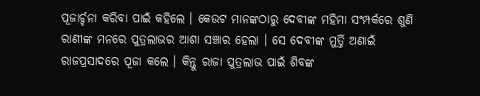ପୂଜାର୍ଚ୍ଚନା କରିବା ପାଇଁ କହିଲେ । କେଉଟ ମାନଙ୍କଠାରୁ ଦେବୀଙ୍କ ମହିମା ସଂମ୍ପର୍କରେ ଶୁଣି ରାଣୀଙ୍କ ମନରେ ପୁତ୍ରଲାଭର ଆଶା ସଞ୍ଚାର ହେଲା । ସେ ଦେବୀଙ୍କ ମୁର୍ତ୍ତି ଅଣାଇଁ ରାଜପ୍ରସାଦରେ ପୂଜା କଲେ । କିନ୍ତୁ ରାଜା ପୁତ୍ରଲାଭ ପାଇଁ ଶିବଙ୍କ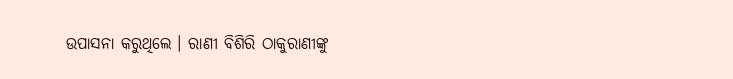ଉପାସନା କରୁଥିଲେ । ରାଣୀ ବିଶିରି ଠାକୁରାଣୀଙ୍କୁ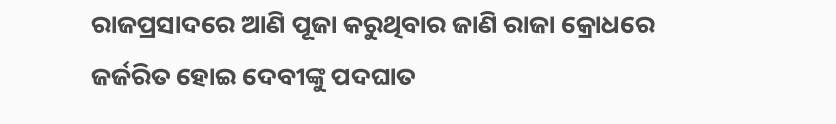ରାଜପ୍ରସାଦରେ ଆଣି ପୂଜା କରୁଥିବାର ଜାଣି ରାଜା କ୍ରୋଧରେ ଜର୍ଜରିତ ହୋଇ ଦେବୀଙ୍କୁ ପଦଘାତ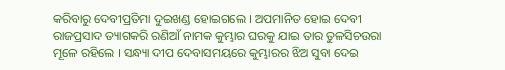କରିବାରୁ ଦେବୀପ୍ରତିମା ଦୁଇଖଣ୍ଡ ହୋଇଗଲେ । ଅପମାନିତ ହୋଇ ଦେବୀ ରାଜପ୍ରସାଦ ତ୍ୟାଗକରି ରଣିଆଁ ନାମକ କୁମ୍ଭାର ଘରକୁ ଯାଇ ତାର ତୁଳସିଚଉରା ମୂଳେ ରହିଲେ । ସନ୍ଧ୍ୟା ଦୀପ ଦେବାସମୟରେ କୁମ୍ଭାରର ଝିଅ ସୁବା ଦେଇ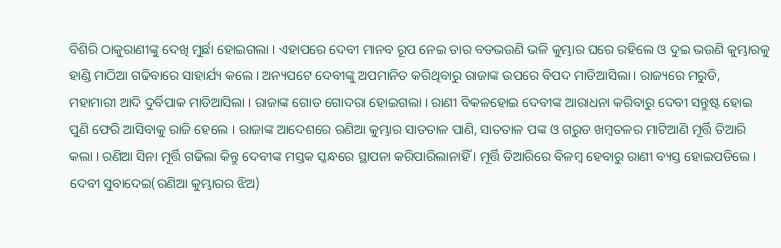ବିଶିରି ଠାକୁରାଣୀଙ୍କୁ ଦେଖି ମୁର୍ଛା ହୋଇଗଲା । ଏହାପରେ ଦେବୀ ମାନବ ରୂପ ନେଇ ତାର ବଡଭଉଣି ଭଳି କୁମ୍ଭାର ଘରେ ରହିଲେ ଓ ଦୁଇ ଭଉଣି କୁମ୍ଭାରକୁ ହାଣ୍ଡି ମାଠିଆ ଗଢିବାରେ ସାହାର୍ଯ୍ୟ କଲେ । ଅନ୍ୟପଟେ ଦେବୀଙ୍କୁ ଅପମାନିତ କରିଥିବାରୁ ରାଜାଙ୍କ ଉପରେ ବିପଦ ମାଡିଆସିଲା । ରାଜ୍ୟରେ ମରୁଡି, ମହାମାରୀ ଆଦି ଦୁର୍ବିପାକ ମାଡିଆସିଲା । ରାଜାଙ୍କ ଗୋଡ ଗୋଦରା ହୋଇଗଲା । ରାଣୀ ବିକଳହୋଇ ଦେବୀଙ୍କ ଆରାଧନା କରିବାରୁ ଦେବୀ ସନ୍ତୁଷ୍ଟ ହୋଇ ପୁଣି ଫେରି ଆସିବାକୁ ରାଜି ହେଲେ । ରାଜାଙ୍କ ଆଦେଶରେ ରଣିଆ କୁମ୍ଭାର ସାତତାଳ ପାଣି, ସାତତାଳ ପଙ୍କ ଓ ଗରୁଡ ଖମ୍ବତଳର ମାଟିଆଣି ମୂର୍ତ୍ତି ତିଆରି କଲା । ରଣିଆ ସିନା ମୂର୍ତ୍ତି ଗଢିଲା କିନ୍ତୁ ଦେବୀଙ୍କ ମସ୍ତକ ସ୍କନ୍ଧରେ ସ୍ଥାପନା କରିପାରିଲାନାହିଁ । ମୂର୍ତ୍ତି ତିଆରିରେ ବିଳମ୍ବ ହେବାରୁ ରାଣୀ ବ୍ୟସ୍ତ ହୋଇପଡିଲେ । ଦେବୀ ସୁବାଦେଇ(ରଣିଆ କୁମ୍ଭାରର ଝିଅ)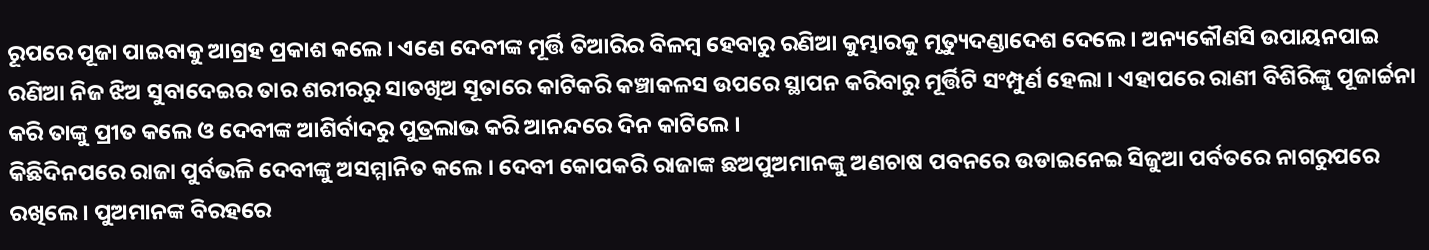ରୂପରେ ପୂଜା ପାଇବାକୁ ଆଗ୍ରହ ପ୍ରକାଶ କଲେ । ଏଣେ ଦେବୀଙ୍କ ମୂର୍ତ୍ତି ତିଆରିର ବିଳମ୍ବ ହେବାରୁ ରଣିଆ କୁମ୍ଭାରକୁ ମୃତ୍ୟୁଦଣ୍ଡାଦେଶ ଦେଲେ । ଅନ୍ୟକୌଣସି ଉପାୟନପାଇ ରଣିଆ ନିଜ ଝିଅ ସୁବାଦେଇର ତାର ଶରୀରରୁ ସାତଖିଅ ସୂତାରେ କାଟିକରି କଞ୍ଚାକଳସ ଉପରେ ସ୍ଥାପନ କରିବାରୁ ମୂର୍ତ୍ତିଟି ସଂମ୍ପୁର୍ଣ ହେଲା । ଏହାପରେ ରାଣୀ ବିଶିରିଙ୍କୁ ପୂଜାର୍ଚ୍ଚନା କରି ତାଙ୍କୁ ପ୍ରୀତ କଲେ ଓ ଦେବୀଙ୍କ ଆଶିର୍ବାଦରୁ ପୁତ୍ରଲାଭ କରି ଆନନ୍ଦରେ ଦିନ କାଟିଲେ ।
କିଛିଦିନପରେ ରାଜା ପୁର୍ବଭଳି ଦେବୀଙ୍କୁ ଅସମ୍ମାନିତ କଲେ । ଦେବୀ କୋପକରି ରାଜାଙ୍କ ଛଅପୁଅମାନଙ୍କୁ ଅଣଚାଷ ପବନରେ ଉଡାଇନେଇ ସିଜୁଆ ପର୍ବତରେ ନାଗରୁପରେ ରଖିଲେ । ପୁଅମାନଙ୍କ ବିରହରେ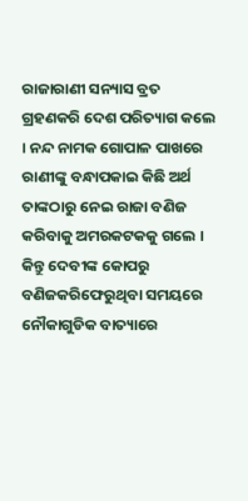ରାଜାରାଣୀ ସନ୍ୟାସ ବ୍ରତ ଗ୍ରହଣକରି ଦେଶ ପରିତ୍ୟାଗ କଲେ । ନନ୍ଦ ନାମକ ଗୋପାଳ ପାଖରେ ରାଣୀଙ୍କୁ ବନ୍ଧାପକାଇ କିଛି ଅର୍ଥ ତାଙ୍କଠାରୁ ନେଇ ରାଜା ବଣିଜ କରିବାକୁ ଅମରକଟକକୁ ଗଲେ । କିନ୍ତୁ ଦେବୀଙ୍କ କୋପରୁ ବଣିଜକରିଫେରୁଥିବା ସମୟରେ ନୌକାଗୁଡିକ ବାତ୍ୟାରେ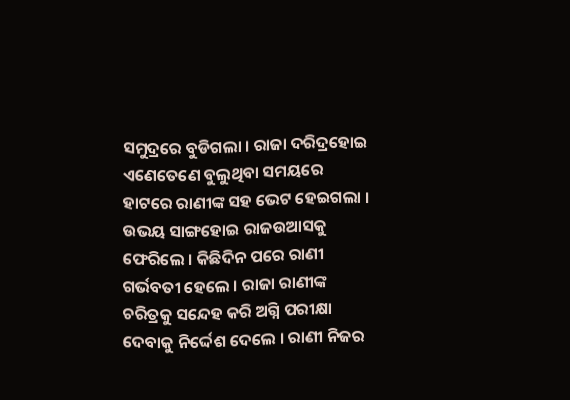ସମୁଦ୍ରରେ ବୁଡିଗଲା । ରାଜା ଦରିଦ୍ରହୋଇ ଏଣେତେଣେ ବୁଲୁଥିବା ସମୟରେ ହାଟରେ ରାଣୀଙ୍କ ସହ ଭେଟ ହେଇଗଲା । ଉଭୟ ସାଙ୍ଗହୋଇ ରାଜଉଆସକୁ ଫେରିଲେ । କିଛିଦିନ ପରେ ରାଣୀ ଗର୍ଭବତୀ ହେଲେ । ରାଜା ରାଣୀଙ୍କ ଚରିତ୍ରକୁ ସନ୍ଦେହ କରି ଅଗ୍ନି ପରୀକ୍ଷା ଦେବାକୁ ନିର୍ଦ୍ଦେଶ ଦେଲେ । ରାଣୀ ନିଜର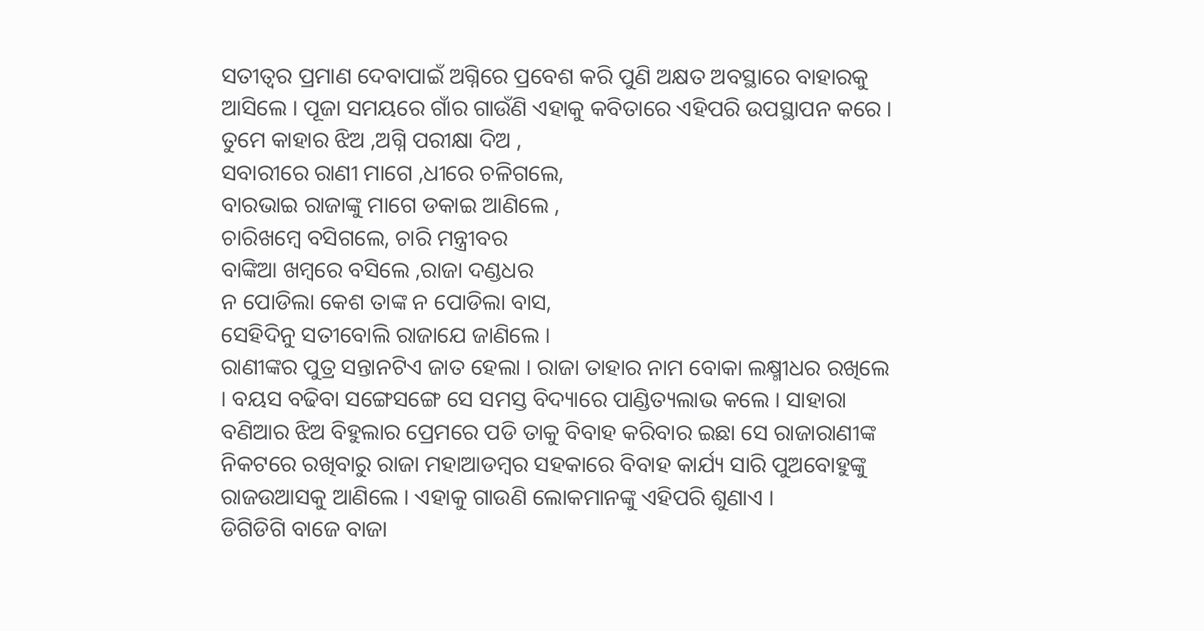ସତୀତ୍ବର ପ୍ରମାଣ ଦେବାପାଇଁ ଅଗ୍ନିରେ ପ୍ରବେଶ କରି ପୁଣି ଅକ୍ଷତ ଅବସ୍ଥାରେ ବାହାରକୁ ଆସିଲେ । ପୂଜା ସମୟରେ ଗାଁର ଗାଉଁଣି ଏହାକୁ କବିତାରେ ଏହିପରି ଉପସ୍ଥାପନ କରେ ।
ତୁମେ କାହାର ଝିଅ ,ଅଗ୍ନି ପରୀକ୍ଷା ଦିଅ ,
ସବାରୀରେ ରାଣୀ ମାଗେ ,ଧୀରେ ଚଳିଗଲେ,
ବାରଭାଇ ରାଜାଙ୍କୁ ମାଗେ ଡକାଇ ଆଣିଲେ ,
ଚାରିଖମ୍ବେ ବସିଗଲେ, ଚାରି ମନ୍ତ୍ରୀବର
ବାଙ୍କିଆ ଖମ୍ବରେ ବସିଲେ ,ରାଜା ଦଣ୍ଡଧର
ନ ପୋଡିଲା କେଶ ତାଙ୍କ ନ ପୋଡିଲା ବାସ,
ସେହିଦିନୁ ସତୀବୋଲି ରାଜାଯେ ଜାଣିଲେ ।
ରାଣୀଙ୍କର ପୁତ୍ର ସନ୍ତାନଟିଏ ଜାତ ହେଲା । ରାଜା ତାହାର ନାମ ବୋକା ଲକ୍ଷ୍ମୀଧର ରଖିଲେ । ବୟସ ବଢିବା ସଙ୍ଗେସଙ୍ଗେ ସେ ସମସ୍ତ ବିଦ୍ୟାରେ ପାଣ୍ଡିତ୍ୟଲାଭ କଲେ । ସାହାରା ବଣିଆର ଝିଅ ବିହୁଲାର ପ୍ରେମରେ ପଡି ତାକୁ ବିବାହ କରିବାର ଇଛା ସେ ରାଜାରାଣୀଙ୍କ ନିକଟରେ ରଖିବାରୁ ରାଜା ମହାଆଡମ୍ବର ସହକାରେ ବିବାହ କାର୍ଯ୍ୟ ସାରି ପୁଅବୋହୁଙ୍କୁ ରାଜଉଆସକୁ ଆଣିଲେ । ଏହାକୁ ଗାଉଣି ଲୋକମାନଙ୍କୁ ଏହିପରି ଶୁଣାଏ ।
ଡିଗିଡିଗି ବାଜେ ବାଜା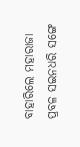ବାହାରିଲେ ମହାରାଜା
ପ୍ରବଳ ସଇନଧରି ସଙ୍ଗେ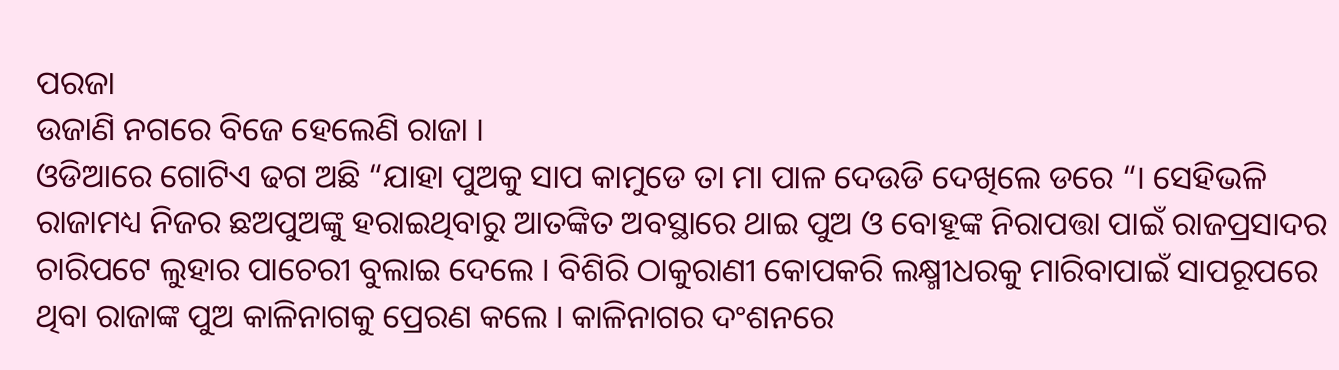ପରଜା
ଉଜାଣି ନଗରେ ବିଜେ ହେଲେଣି ରାଜା ।
ଓଡିଆରେ ଗୋଟିଏ ଢଗ ଅଛି “ଯାହା ପୁଅକୁ ସାପ କାମୁଡେ ତା ମା ପାଳ ଦେଉଡି ଦେଖିଲେ ଡରେ “। ସେହିଭଳି ରାଜାମଧ୍ୟ ନିଜର ଛଅପୁଅଙ୍କୁ ହରାଇଥିବାରୁ ଆତଙ୍କିତ ଅବସ୍ଥାରେ ଥାଇ ପୁଅ ଓ ବୋହୂଙ୍କ ନିରାପତ୍ତା ପାଇଁ ରାଜପ୍ରସାଦର ଚାରିପଟେ ଲୁହାର ପାଚେରୀ ବୁଲାଇ ଦେଲେ । ବିଶିରି ଠାକୁରାଣୀ କୋପକରି ଲକ୍ଷ୍ମୀଧରକୁ ମାରିବାପାଇଁ ସାପରୂପରେ ଥିବା ରାଜାଙ୍କ ପୁଅ କାଳିନାଗକୁ ପ୍ରେରଣ କଲେ । କାଳିନାଗର ଦଂଶନରେ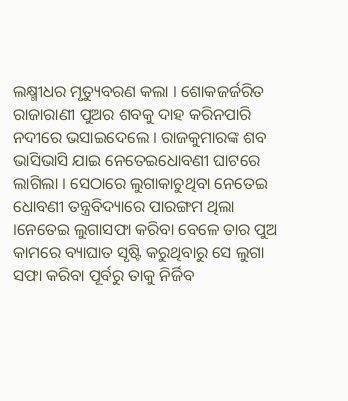ଲକ୍ଷ୍ମୀଧର ମୃତ୍ୟୁବରଣ କଲା । ଶୋକଜର୍ଜରିତ ରାଜାରାଣୀ ପୁଅର ଶବକୁ ଦାହ କରିନପାରି ନଦୀରେ ଭସାଇଦେଲେ । ରାଜକୁମାରଙ୍କ ଶବ ଭାସିଭାସି ଯାଇ ନେତେଇଧୋବଣୀ ଘାଟରେ ଲାଗିଲା । ସେଠାରେ ଲୁଗାକାଚୁଥିବା ନେତେଇ ଧୋବଣୀ ତନ୍ତ୍ରବିଦ୍ୟାରେ ପାରଙ୍ଗମ ଥିଲା ।ନେତେଇ ଲୁଗାସଫା କରିବା ବେଳେ ତାର ପୁଅ କାମରେ ବ୍ୟାଘାତ ସୃଷ୍ଟି କରୁଥିବାରୁ ସେ ଲୁଗା ସଫା କରିବା ପୂର୍ବରୁ ତାକୁ ନିର୍ଜିବ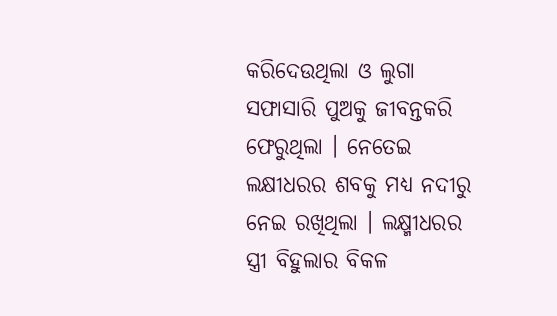କରିଦେଉଥିଲା ଓ ଲୁଗା ସଫାସାରି ପୁଅକୁ ଜୀବନ୍ତକରି ଫେରୁଥିଲା । ନେତେଇ ଲକ୍ଷୀଧରର ଶବକୁ ମଧ୍ୟ ନଦୀରୁ ନେଇ ରଖିଥିଲା । ଲକ୍ଷ୍ମୀଧରର ସ୍ତ୍ରୀ ବିହୁଲାର ବିକଳ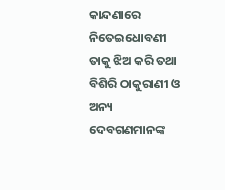କାନ୍ଦଣାରେ ନିତେଇଧୋବଣୀ ତାକୁ ଝିଅ କରି ତଥା ବିଶିରି ଠାକୁରାଣୀ ଓ ଅନ୍ୟ ଦେବଗଣମାନଙ୍କ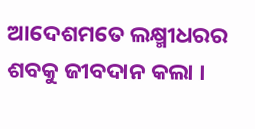ଆଦେଶମତେ ଲକ୍ଷ୍ମୀଧରର ଶବକୁ ଜୀବଦାନ କଲା ।